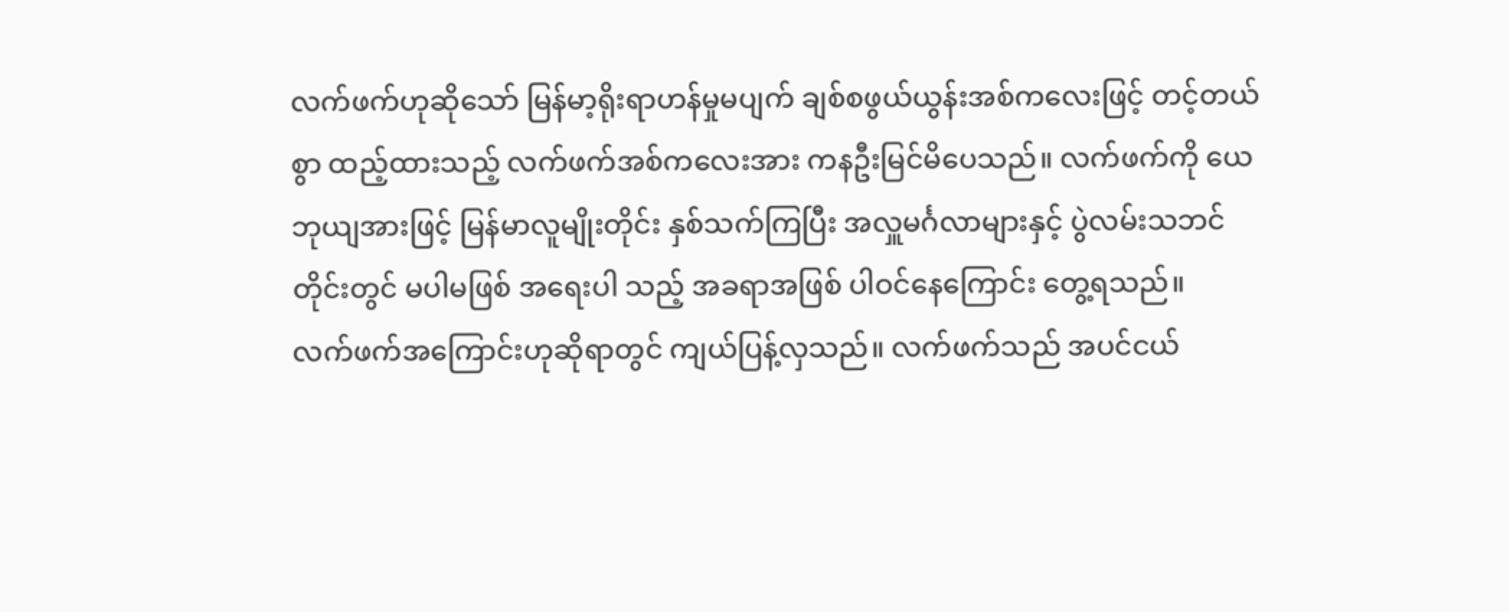လက်ဖက်ဟုဆိုသော် မြန်မာ့ရိုးရာဟန်မှုမပျက် ချစ်စဖွယ်ယွန်းအစ်ကလေးဖြင့် တင့်တယ်စွာ ထည့်ထားသည့် လက်ဖက်အစ်ကလေးအား ကနဦးမြင်မိပေသည်။ လက်ဖက်ကို ယေဘုယျအားဖြင့် မြန်မာလူမျိုးတိုင်း နှစ်သက်ကြပြီး အလှူမင်္ဂလာများနှင့် ပွဲလမ်းသဘင်တိုင်းတွင် မပါမဖြစ် အရေးပါ သည့် အခရာအဖြစ် ပါဝင်နေကြောင်း တွေ့ရသည်။
လက်ဖက်အကြောင်းဟုဆိုရာတွင် ကျယ်ပြန့်လှသည်။ လက်ဖက်သည် အပင်ငယ်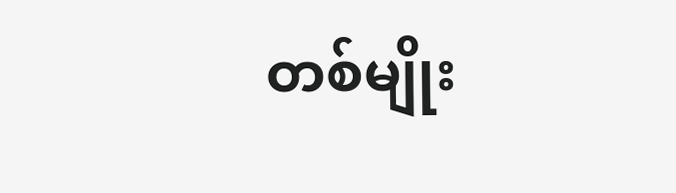တစ်မျိုး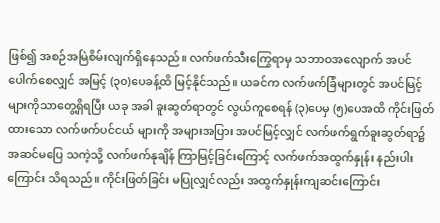ဖြစ်၍ အစဉ်အမြဲစိမ်းလျက်ရှိနေသည်။ လက်ဖက်သီးကြွေရာမှ သဘာဝအလျောက် အပင်ပေါက်စေလျှင် အမြင့် (၃၀)ပေခန့်ထိ မြင့်နိုင်သည်။ ယခင်က လက်ဖက်ခြံများတွင် အပင်မြင့်များကိုသာတွေ့ရှိရပြီး ယခု အခါ ခူးဆွတ်ရာတွင် လွယ်ကူစေရန် (၃)ပေမှ (၅)ပေအထိ ကိုင်းဖြတ်ထားသော လက်ဖက်ပင်ငယ် များကို အများအပြား အပင်မြင့်လျှင် လက်ဖက်ရွက်ခူးဆွတ်ရာ၌ အဆင်မပြေ သကဲ့သို့ လက်ဖက်နုချိန် ကြာမြင့်ခြင်းကြောင့် လက်ဖက်အထွက်နှုန်း နည်းပါးကြောင်း သိရသည်။ ကိုင်းဖြတ်ခြင်း မပြုလျှင်လည်း အထွက်နှုန်းကျဆင်းကြောင်း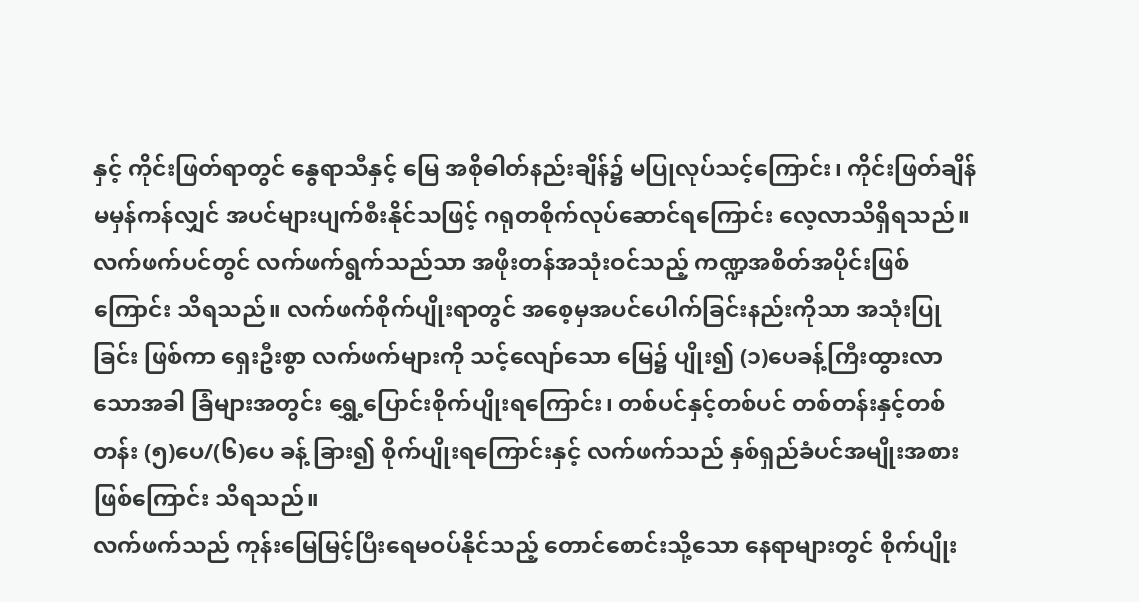နှင့် ကိုင်းဖြတ်ရာတွင် နွေရာသီနှင့် မြေ အစိုဓါတ်နည်းချိန်၌ မပြုလုပ်သင့်ကြောင်း၊ ကိုင်းဖြတ်ချိန်မမှန်ကန်လျှင် အပင်များပျက်စီးနိုင်သဖြင့် ဂရုတစိုက်လုပ်ဆောင်ရကြောင်း လေ့လာသိရှိရသည်။
လက်ဖက်ပင်တွင် လက်ဖက်ရွက်သည်သာ အဖိုးတန်အသုံးဝင်သည့် ကဏ္ဍအစိတ်အပိုင်းဖြစ် ကြောင်း သိရသည်။ လက်ဖက်စိုက်ပျိုးရာတွင် အစေ့မှအပင်ပေါက်ခြင်းနည်းကိုသာ အသုံးပြုခြင်း ဖြစ်ကာ ရှေးဦးစွာ လက်ဖက်များကို သင့်လျော်သော မြေ၌ ပျိုး၍ (၁)ပေခန့်ကြီးထွားလာသောအခါ ခြံများအတွင်း ရွှေ့ပြောင်းစိုက်ပျိုးရကြောင်း၊ တစ်ပင်နှင့်တစ်ပင် တစ်တန်းနှင့်တစ်တန်း (၅)ပေ/(၆)ပေ ခန့် ခြား၍ စိုက်ပျိုးရကြောင်းနှင့် လက်ဖက်သည် နှစ်ရှည်ခံပင်အမျိုးအစား ဖြစ်ကြောင်း သိရသည်။
လက်ဖက်သည် ကုန်းမြေမြင့်ပြီးရေမဝပ်နိုင်သည့် တောင်စောင်းသို့သော နေရာများတွင် စိုက်ပျိုး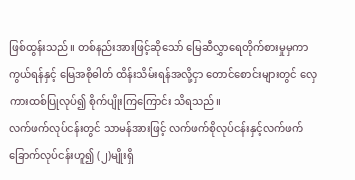ဖြစ်ထွန်းသည်။ တစ်နည်းအားဖြင့်ဆိုသော် မြေဆီလွှာရေတိုက်စားမှုမှကာကွယ်ရန်နှင့် မြေအစိုဓါတ် ထိန်းသိမ်းရန်အလို့ငှာ တောင်စောင်းများတွင် လှေကားထစ်ပြုလုပ်၍ စိုက်ပျိုးကြကြောင်း သိရသည်။
လက်ဖက်လုပ်ငန်းတွင် သာမန်အားဖြင့် လက်ဖက်စိုလုပ်ငန်းနှင့်လက်ဖက်ခြောက်လုပ်ငန်းဟူ၍ (၂)မျိုးရှိ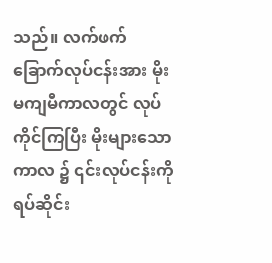သည်။ လက်ဖက်ခြောက်လုပ်ငန်းအား မိုးမကျမီကာလတွင် လုပ်ကိုင်ကြပြီး မိုးများသောကာလ ၌ ၎င်းလုပ်ငန်းကို ရပ်ဆိုင်း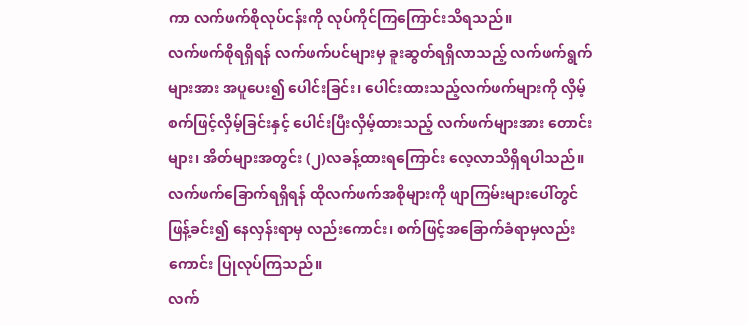ကာ လက်ဖက်စိုလုပ်ငန်းကို လုပ်ကိုင်ကြကြောင်းသိရသည်။
လက်ဖက်စိုရရှိရန် လက်ဖက်ပင်များမှ ခူးဆွတ်ရရှိလာသည့် လက်ဖက်ရွက်များအား အပူပေး၍ ပေါင်းခြင်း၊ ပေါင်းထားသည့်လက်ဖက်များကို လှိမ့်စက်ဖြင့်လှိမ့်ခြင်းနှင့် ပေါင်းပြီးလှိမ့်ထားသည့် လက်ဖက်များအား တောင်းများ၊ အိတ်များအတွင်း (၂)လခန့်ထားရကြောင်း လေ့လာသိရှိရပါသည်။ လက်ဖက်ခြောက်ရရှိရန် ထိုလက်ဖက်အစိုများကို ဖျာကြမ်းများပေါ်တွင် ဖြန့်ခင်း၍ နေလှန်းရာမှ လည်းကောင်း၊ စက်ဖြင့်အခြောက်ခံရာမှလည်းကောင်း ပြုလုပ်ကြသည်။
လက်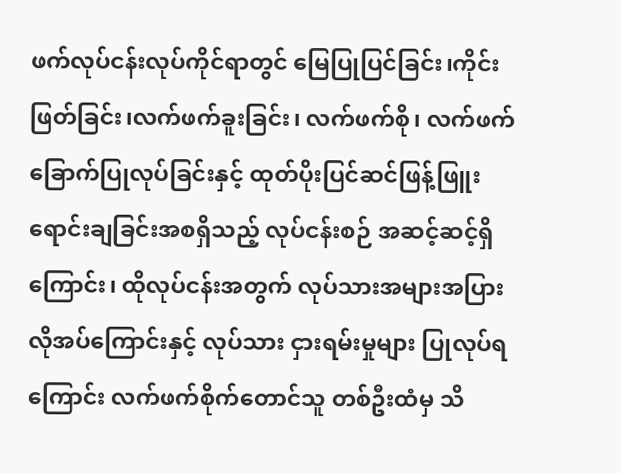ဖက်လုပ်ငန်းလုပ်ကိုင်ရာတွင် မြေပြုပြင်ခြင်း၊ကိုင်းဖြတ်ခြင်း၊လက်ဖက်ခူးခြင်း၊ လက်ဖက်စို၊ လက်ဖက်ခြောက်ပြုလုပ်ခြင်းနှင့် ထုတ်ပိုးပြင်ဆင်ဖြန့်ဖြူးရောင်းချခြင်းအစရှိသည့် လုပ်ငန်းစဉ် အဆင့်ဆင့်ရှိကြောင်း၊ ထိုလုပ်ငန်းအတွက် လုပ်သားအများအပြား လိုအပ်ကြောင်းနှင့် လုပ်သား ငှားရမ်းမှုများ ပြုလုပ်ရကြောင်း လက်ဖက်စိုက်တောင်သူ တစ်ဦးထံမှ သိ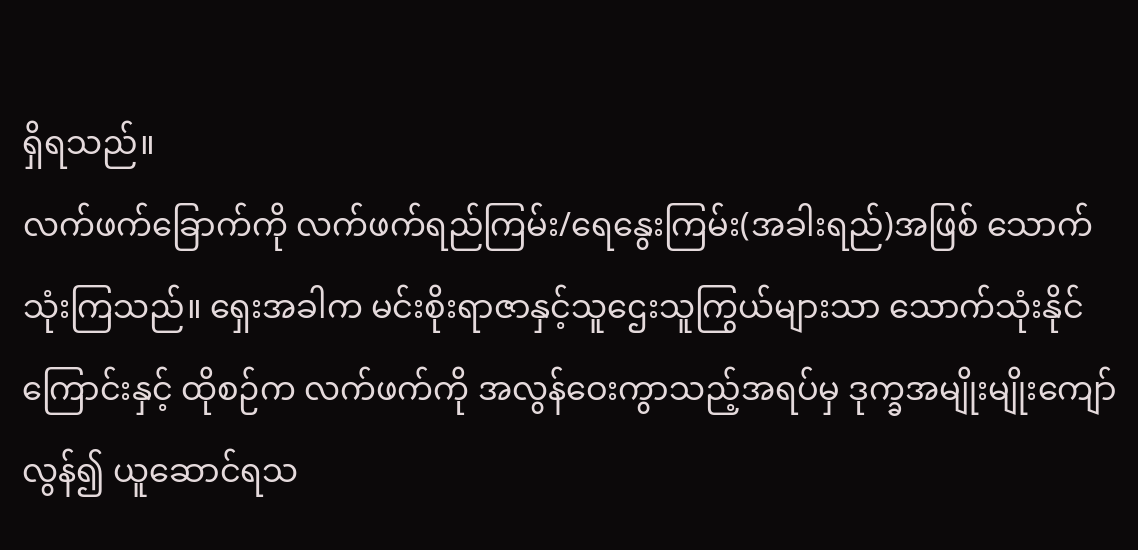ရှိရသည်။
လက်ဖက်ခြောက်ကို လက်ဖက်ရည်ကြမ်း/ရေနွေးကြမ်း(အခါးရည်)အဖြစ် သောက်သုံးကြသည်။ ရှေးအခါက မင်းစိုးရာဇာနှင့်သူဌေးသူကြွယ်များသာ သောက်သုံးနိုင်ကြောင်းနှင့် ထိုစဉ်က လက်ဖက်ကို အလွန်ဝေးကွာသည့်အရပ်မှ ဒုက္ခအမျိုးမျိုးကျော်လွန်၍ ယူဆောင်ရသ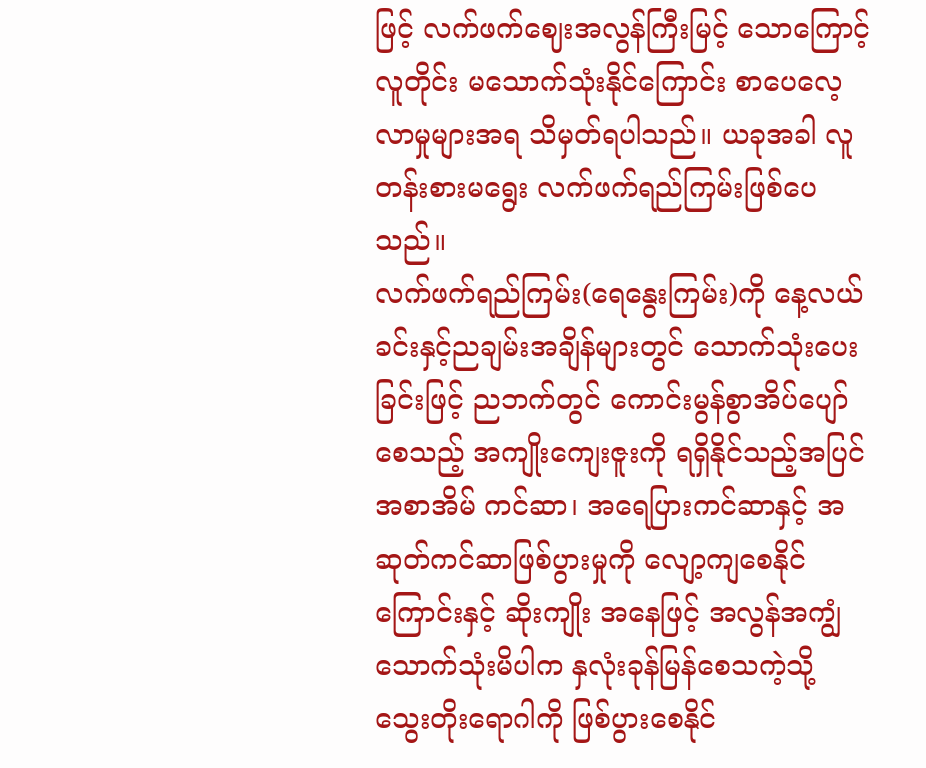ဖြင့် လက်ဖက်ဈေးအလွန်ကြီးမြင့် သောကြောင့် လူတိုင်း မသောက်သုံးနိုင်ကြောင်း စာပေလေ့လာမှုများအရ သိမှတ်ရပါသည်။ ယခုအခါ လူတန်းစားမရွေး လက်ဖက်ရည်ကြမ်းဖြစ်ပေသည်။
လက်ဖက်ရည်ကြမ်း(ရေနွေးကြမ်း)ကို နေ့လယ်ခင်းနှင့်ညချမ်းအချိန်များတွင် သောက်သုံးပေး ခြင်းဖြင့် ညဘက်တွင် ကောင်းမွန်စွာအိပ်ပျော်စေသည့် အကျိုးကျေးဇူးကို ရရှိနိုင်သည့်အပြင် အစာအိမ် ကင်ဆာ၊ အရေပြားကင်ဆာနှင့် အဆုတ်ကင်ဆာဖြစ်ပွားမှုကို လျော့ကျစေနိုင်ကြောင်းနှင့် ဆိုးကျိုး အနေဖြင့် အလွန်အကျွံသောက်သုံးမိပါက နှလုံးခုန်မြန်စေသကဲ့သို့ သွေးတိုးရောဂါကို ဖြစ်ပွားစေနိုင်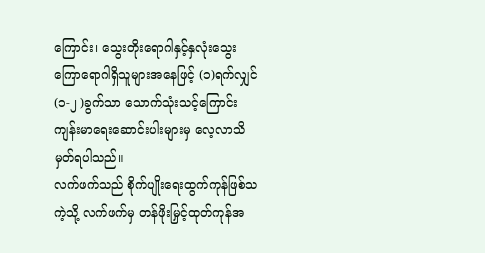ကြောင်း၊ သွေးတိုးရောဂါနှင့်နှလုံးသွေးကြောရောဂါရှိသူများအနေဖြင့် (၁)ရက်လျှင် (၁-၂ )ခွက်သာ သောက်သုံးသင့်ကြောင်း ကျန်းမာရေးဆောင်းပါးများမှ လေ့လာသိမှတ်ရပါသည်။
လက်ဖက်သည် စိုက်ပျိုးရေးထွက်ကုန်ဖြစ်သကဲ့သို့ လက်ဖက်မှ တန်ဖိုးမြှင့်ထုတ်ကုန်အ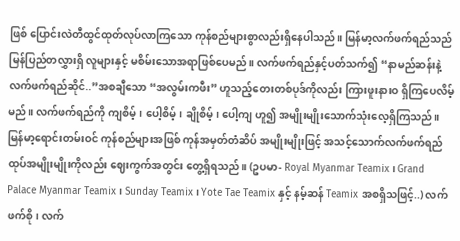ဖြစ် ပြောင်းလဲတီထွင်ထုတ်လုပ်လာကြသော ကုန်စည်များစွာလည်းရှိနေပါသည်။ မြန်မာ့လက်ဖက်ရည်သည် မြန်ပြည်တလွှားရှိ လူများနှင့် မစိမ်းသောအရာဖြစ်ပေမည်။ လက်ဖက်ရည်နှင့်ပတ်သက်၍ “နာမည်ဆန်းနဲ့လက်ဖက်ရည်ဆိုင်..”အစချီသော “အလွမ်းကဖီး” ဟူသည့်တေးတစ်ပုဒ်ကိုလည်း ကြားဖူးနားဝ ရှိကြပေလိမ့်မည်။ လက်ဖက်ရည်ကို ကျစိမ့်၊ ပေါ့စိမ့်၊ ချိုစိမ့်၊ ပေါ့ကျ ဟူ၍ အမျိုးမျိုးသောက်သုံးလေ့ရှိကြသည်။ မြန်မာ့ရောင်းတမ်းဝင် ကုန်စည်များအဖြစ် ကုန်အမှတ်တံဆိပ် အမျိုးမျိုးဖြင့် အသင့်သောက်လက်ဖက်ရည်ထုပ်အမျိုးမျိုးကိုလည်း ဈေးကွက်အတွင်း တွေ့ရှိရသည်။ (ဥပမာ- Royal Myanmar Teamix ၊ Grand Palace Myanmar Teamix ၊ Sunday Teamix ၊ Yote Tae Teamix နှင့် နမ့်ဆန် Teamix အစရှိသဖြင့်..) လက်ဖက်စို၊ လက်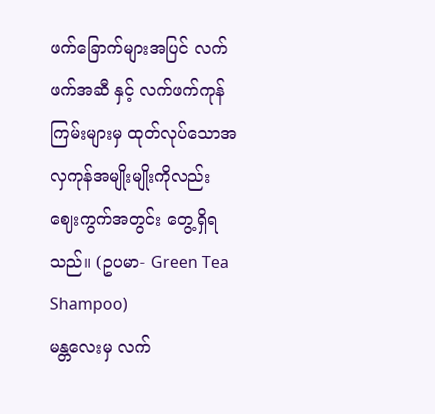ဖက်ခြောက်များအပြင် လက်ဖက်အဆီ နှင့် လက်ဖက်ကုန်ကြမ်းများမှ ထုတ်လုပ်သောအလှကုန်အမျိုးမျိုးကိုလည်း ဈေးကွက်အတွင်း တွေ့ရှိရ သည်။ (ဥပမာ- Green Tea Shampoo)
မန္တလေးမှ လက်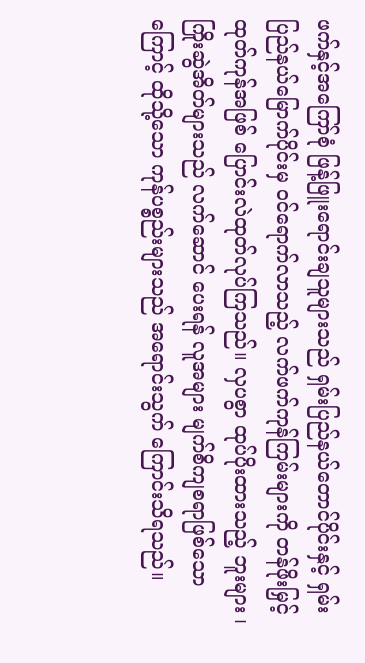ဖက်နှင့်အကြော်စုံ ဖြန့်ဖြူးရောင်းချသူများသည် ရှမ်းပြည်နယ်တောင်ပိုင်းနှင့် ရှမ်းပြည်နယ်မြောက်ပိုင်းမှ ဝင်ရောက်လာသည့် လက်ဖက်ကုန်ကြမ်းများကို တန်ဖိုးမြှင့်ထုတ်ကုန်အဖြစ် ပြောင်းလဲထုတ်လုပ်ကြသည်။ လှပစွာ ထုပ်ပိုးထားသည့် ဘူးများ ၊ ကြိုးဆွဲအိတ်များသည် လက်ဆောင် ပေးရန် လူအများ မျက်စိကျစရာဖြစ်သောကြောင့် ထိုသို့သော ကုန်ပစ္စည်းများသည် အရောင်းသွက် ကြောင်းသိရသည်။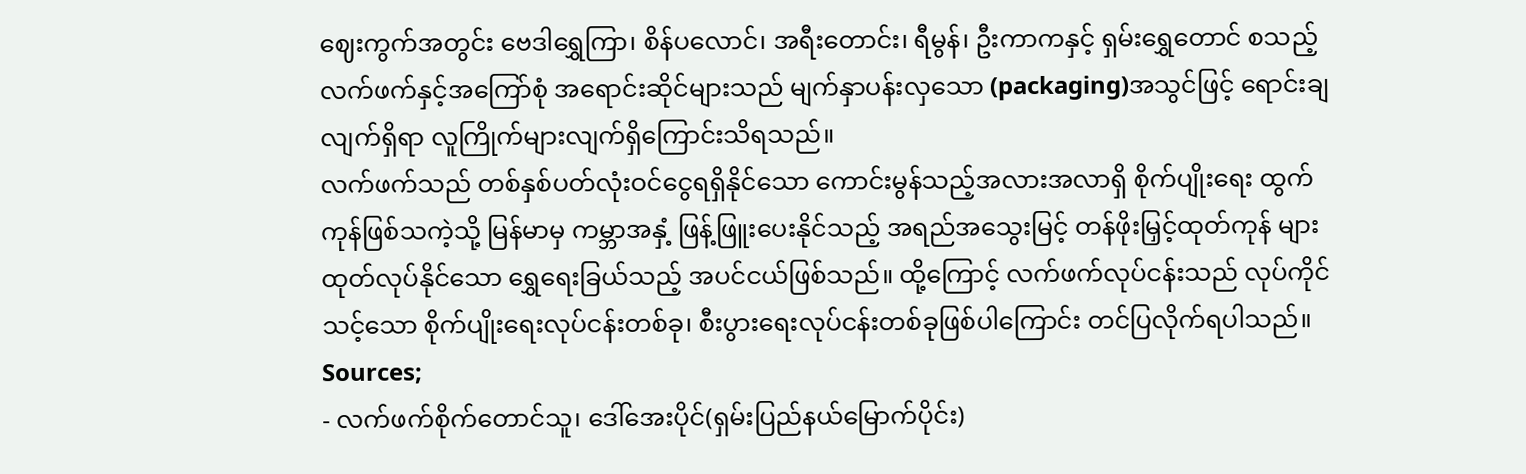ဈေးကွက်အတွင်း ဗေဒါရွှေကြာ၊ စိန်ပလောင်၊ အရီးတောင်း၊ ရီမွန်၊ ဦးကာကနှင့် ရှမ်းရွှေတောင် စသည့် လက်ဖက်နှင့်အကြော်စုံ အရောင်းဆိုင်များသည် မျက်နှာပန်းလှသော (packaging)အသွင်ဖြင့် ရောင်းချ လျက်ရှိရာ လူကြိုက်များလျက်ရှိကြောင်းသိရသည်။
လက်ဖက်သည် တစ်နှစ်ပတ်လုံးဝင်ငွေရရှိနိုင်သော ကောင်းမွန်သည့်အလားအလာရှိ စိုက်ပျိုးရေး ထွက်ကုန်ဖြစ်သကဲ့သို့ မြန်မာမှ ကမ္ဘာအနှံ့ ဖြန့်ဖြူးပေးနိုင်သည့် အရည်အသွေးမြင့် တန်ဖိုးမြှင့်ထုတ်ကုန် များ ထုတ်လုပ်နိုင်သော ရွှေရေးခြယ်သည့် အပင်ငယ်ဖြစ်သည်။ ထို့ကြောင့် လက်ဖက်လုပ်ငန်းသည် လုပ်ကိုင်သင့်သော စိုက်ပျိုးရေးလုပ်ငန်းတစ်ခု၊ စီးပွားရေးလုပ်ငန်းတစ်ခုဖြစ်ပါကြောင်း တင်ပြလိုက်ရပါသည်။
Sources;
- လက်ဖက်စိုက်တောင်သူ၊ ဒေါ်အေးပိုင်(ရှမ်းပြည်နယ်မြောက်ပိုင်း)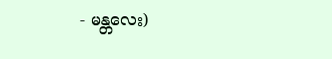- မန္တလေး)